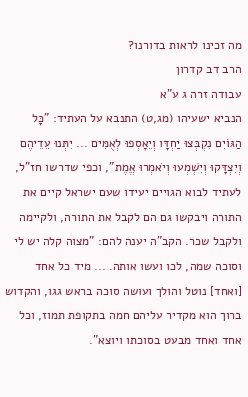מה זכינו לראות בדורנו?
הרב דב קדרון
עבודה זרה ג ע"א
הנביא ישעיהו (מג,ט) התנבא על העתיד: "כָּל הַגּוֹיִם נִקְבְּצוּ יַחְדָּו וְיֵאָסְפוּ לְאֻמִּים ... יִתְּנוּ עֵדֵיהֶם וְיִצְדָּקוּ וְיִשְׁמְעוּ וְיֹאמְרוּ אֱמֶת", וכפי שדרשו חז"ל, לעתיד לבוא הגויים יעידו שעם ישראל קיים את התורה ויבקשו גם הם לקבל את התורה, ולקיימה ולקבל שכר. הקב"ה יענה להם: "מצוה קלה יש לי וסוכה שמה, לכו ועשו אותה. ... מיד כל אחד [ואחד] נוטל והולך ועושה סוכה בראש גגו, והקדוש ברוך הוא מקדיר עליהם חמה בתקופת תמוז, וכל אחד ואחד מבעט בסוכתו ויוצא".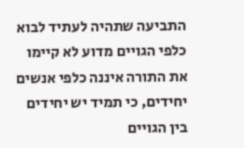התביעה שתהיה לעתיד לבוא כלפי הגויים מדוע לא קיימו את התורה איננה כלפי אנשים יחידים, כי תמיד יש יחידים בין הגויים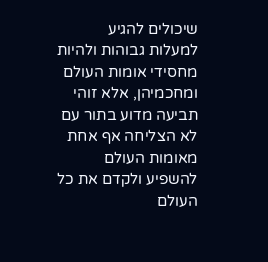שיכולים להגיע למעלות גבוהות ולהיות מחסידי אומות העולם ומחכמיהן, אלא זוהי תביעה מדוע בתור עם לא הצליחה אף אחת מאומות העולם להשפיע ולקדם את כל העולם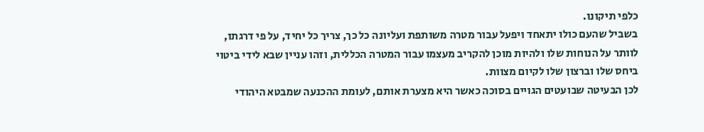כלפי תיקונו.
בשביל שהעם כולו יתאחד ויפעל עבור מטרה משותפת ועליונה כל כך, צריך כל יחיד, על פי דרגתו, לוותר על הנוחות שלו ולהיות מוכן להקריב מעצמו עבור המטרה הכללית, וזהו עניין שבא לידי ביטוי ביחס שלו וברצון שלו לקיום מצוות.
לכן הבעיטה שבועטים הגויים בסוכה כאשר היא מצערת אותם, לעומת ההכנעה שמבטא היהודי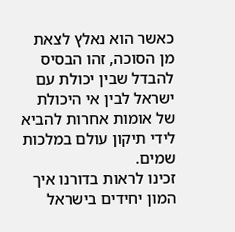כאשר הוא נאלץ לצאת מן הסוכה, זהו הבסיס להבדל שבין יכולת עם ישראל לבין אי היכולת של אומות אחרות להביא לידי תיקון עולם במלכות שמים.
זכינו לראות בדורנו איך המון יחידים בישראל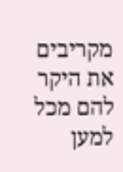מקריבים את היקר להם מכל למען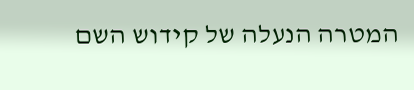המטרה הנעלה של קידוש השם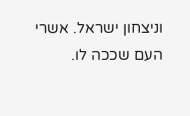וניצחון ישראל. אשרי העם שככה לו.